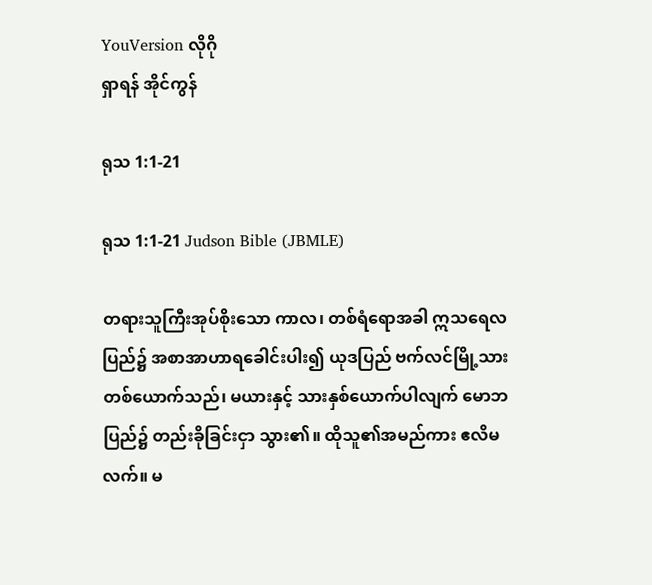YouVersion လိုဂို
ရှာရန် အိုင်ကွန်

ရုသ 1:1-21

ရုသ 1:1-21 Judson Bible (JBMLE)

တရားသူကြီးအုပ်စိုးသော ကာလ၊ တစ်ရံရောအခါ ဣသရေလပြည်၌ အစာအာဟာရခေါင်းပါး၍ ယုဒပြည် ဗက်လင်မြို့သား တစ်ယောက်သည်၊ မယားနှင့် သားနှစ်ယောက်ပါလျက် မောဘပြည်၌ တည်းခိုခြင်းငှာ သွား၏။ ထိုသူ၏အမည်ကား ဧလိမလက်။ မ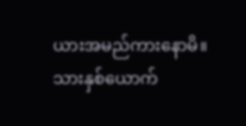ယားအမည်ကားနောမိ။ သားနှစ်ယောက်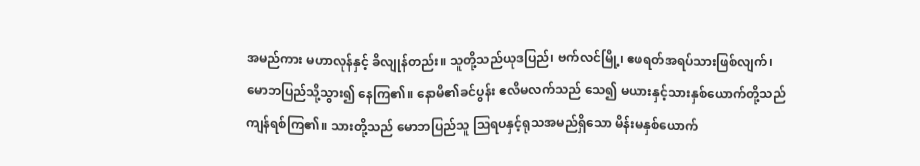အမည်ကား မဟာလုန်နှင့် ခိလျုန်တည်း။ သူတို့သည်ယုဒပြည်၊ ဗက်လင်မြို့၊ ဧဖရတ်အရပ်သားဖြစ်လျက်၊ မောဘပြည်သို့သွား၍ နေကြ၏။ နောမိ၏ခင်ပွန်း ဧလိမလက်သည် သေ၍ မယားနှင့်သားနှစ်ယောက်တို့သည် ကျန်ရစ်ကြ၏။ သားတို့သည် မောဘပြည်သူ ဩရပနှင့်ရုသအမည်ရှိသော မိန်းမနှစ်ယောက်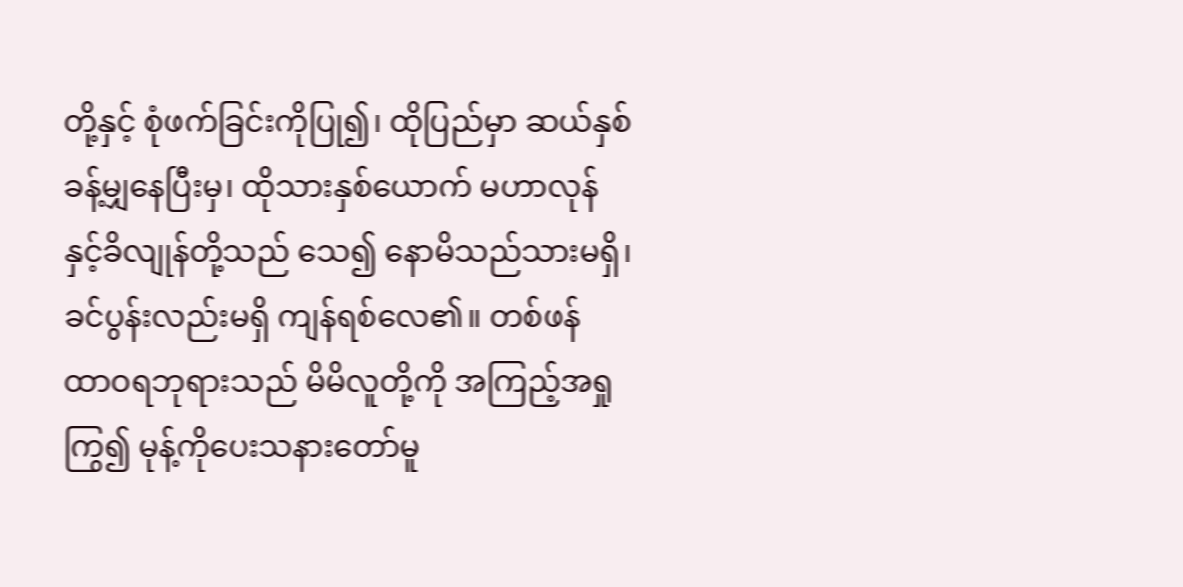တို့နှင့် စုံဖက်ခြင်းကိုပြု၍၊ ထိုပြည်မှာ ဆယ်နှစ်ခန့်မျှနေပြီးမှ၊ ထိုသားနှစ်ယောက် မဟာလုန်နှင့်ခိလျုန်တို့သည် သေ၍ နောမိသည်သားမရှိ၊ ခင်ပွန်းလည်းမရှိ ကျန်ရစ်လေ၏။ တစ်ဖန် ထာဝရဘုရားသည် မိမိလူတို့ကို အကြည့်အရှုကြွ၍ မုန့်ကိုပေးသနားတော်မူ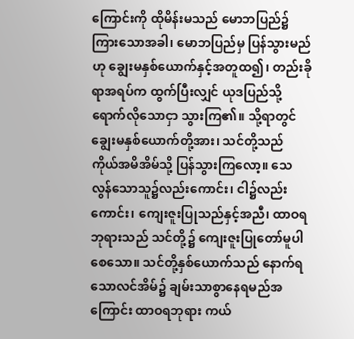ကြောင်းကို ထိုမိန်းမသည် မောဘပြည်၌ကြားသောအခါ၊ မောဘပြည်မှ ပြန်သွားမည်ဟု ချွေးမနှစ်ယောက်နှင့်အတူထ၍၊ တည်းခိုရာအရပ်က ထွက်ပြီးလျှင် ယုဒပြည်သို့ရောက်လိုသောငှာ သွားကြ၏။ သို့ရာတွင် ချွေးမနှစ်ယောက်တို့အား၊ သင်တို့သည် ကိုယ်အမိအိမ်သို့ ပြန်သွားကြလော့။ သေလွန်သောသူ၌လည်းကောင်း၊ ငါ၌လည်းကောင်း၊ ကျေးဇူးပြုသည်နှင့်အညီ၊ ထာဝရဘုရားသည် သင်တို့၌ ကျေးဇူးပြုတော်မူပါစေသော။ သင်တို့နှစ်ယောက်သည် နောက်ရသောလင်အိမ်၌ ချမ်းသာစွာနေရမည်အကြောင်း ထာဝရဘုရား ကယ်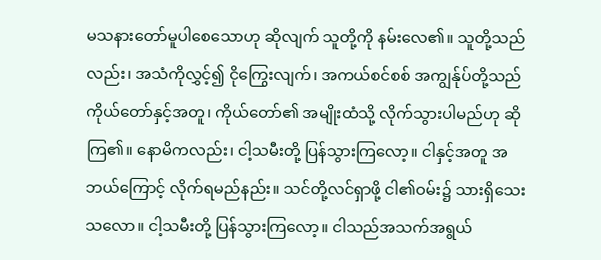မသနားတော်မူပါစေသောဟု ဆိုလျက် သူတို့ကို နမ်းလေ၏။ သူတို့သည်လည်း၊ အသံကိုလွှင့်၍ ငိုကြွေးလျက်၊ အကယ်စင်စစ် အကျွန်ုပ်တို့သည် ကိုယ်တော်နှင့်အတူ၊ ကိုယ်တော်၏ အမျိုးထံသို့ လိုက်သွားပါမည်ဟု ဆိုကြ၏။ နောမိကလည်း၊ ငါ့သမီးတို့ ပြန်သွားကြလော့။ ငါနှင့်အတူ အဘယ်ကြောင့် လိုက်ရမည်နည်း။ သင်တို့လင်ရှာဖို့ ငါ၏ဝမ်း၌ သားရှိသေးသလော။ ငါ့သမီးတို့ ပြန်သွားကြလော့။ ငါသည်အသက်အရွယ်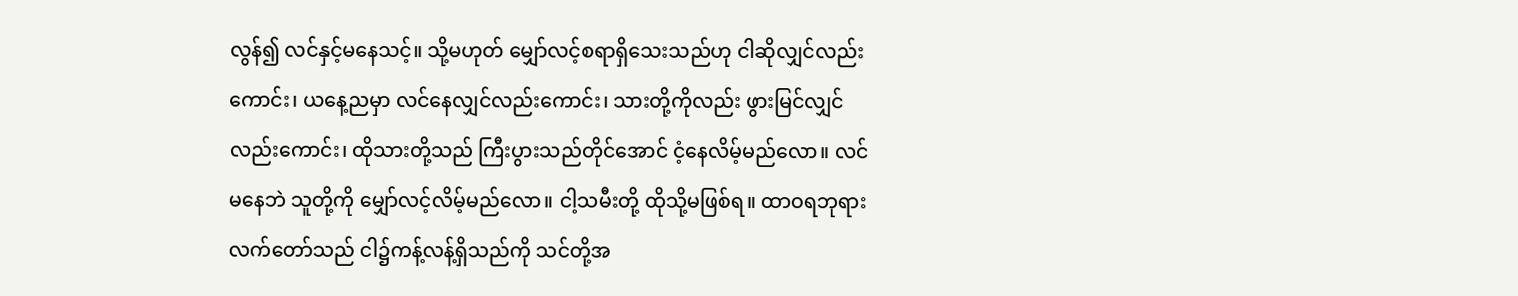လွန်၍ လင်နှင့်မနေသင့်။ သို့မဟုတ် မျှော်လင့်စရာရှိသေးသည်ဟု ငါဆိုလျှင်လည်းကောင်း၊ ယနေ့ညမှာ လင်နေလျှင်လည်းကောင်း၊ သားတို့ကိုလည်း ဖွားမြင်လျှင်လည်းကောင်း၊ ထိုသားတို့သည် ကြီးပွားသည်တိုင်အောင် ငံ့နေလိမ့်မည်လော။ လင်မနေဘဲ သူတို့ကို မျှော်လင့်လိမ့်မည်လော။ ငါ့သမီးတို့ ထိုသို့မဖြစ်ရ။ ထာဝရဘုရား လက်တော်သည် ငါ၌ကန့်လန့်ရှိသည်ကို သင်တို့အ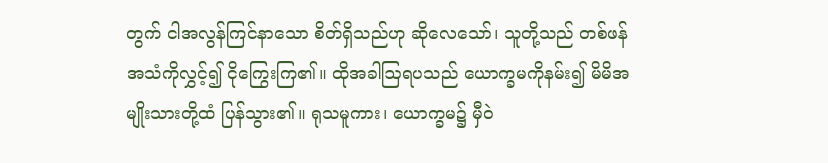တွက် ငါအလွန်ကြင်နာသော စိတ်ရှိသည်ဟု ဆိုလေသော်၊ သူတို့သည် တစ်ဖန် အသံကိုလွှင့်၍ ငိုကြွေးကြ၏။ ထိုအခါဩရပသည် ယောက္ခမကိုနမ်း၍ မိမိအမျိုးသားတို့ထံ ပြန်သွား၏။ ရုသမူကား၊ ယောက္ခမ၌ မှီဝဲ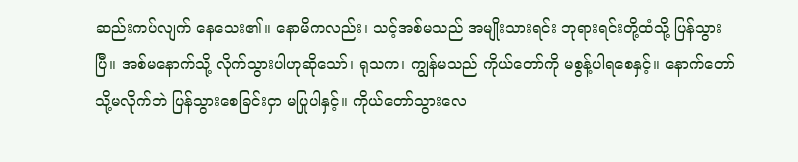ဆည်းကပ်လျက် နေသေး၏။ နောမိကလည်း၊ သင့်အစ်မသည် အမျိုးသားရင်း ဘုရားရင်းတို့ထံသို့ ပြန်သွားပြီ။ အစ်မနောက်သို့ လိုက်သွားပါဟုဆိုသော်၊ ရုသက၊ ကျွန်မသည် ကိုယ်တော်ကို မစွန့်ပါရစေနှင့်။ နောက်တော်သို့မလိုက်ဘဲ ပြန်သွားစေခြင်းငှာ မပြုပါနှင့်။ ကိုယ်တော်သွားလေ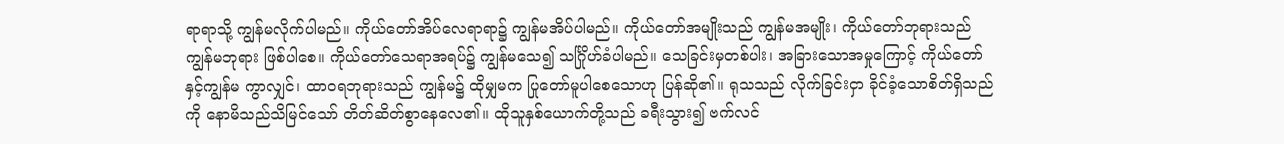ရာရာသို့ ကျွန်မလိုက်ပါမည်။ ကိုယ်တော်အိပ်လေရာရာ၌ ကျွန်မအိပ်ပါမည်။ ကိုယ်တော်အမျိုးသည် ကျွန်မအမျိုး၊ ကိုယ်တော်ဘုရားသည် ကျွန်မဘုရား ဖြစ်ပါစေ။ ကိုယ်တော်သေရာအရပ်၌ ကျွန်မသေ၍ သင်္ဂြိုဟ်ခံပါမည်။ သေခြင်းမှတစ်ပါး၊ အခြားသောအမှုကြောင့် ကိုယ်တော်နှင့်ကျွန်မ ကွာလျှင်၊ ထာဝရဘုရားသည် ကျွန်မ၌ ထိုမျှမက ပြုတော်မူပါစေသောဟု ပြန်ဆို၏။ ရုသသည် လိုက်ခြင်းငှာ ခိုင်ခံ့သောစိတ်ရှိသည်ကို နောမိသည်သိမြင်သော် တိတ်ဆိတ်စွာနေလေ၏။ ထိုသူနှစ်ယောက်တို့သည် ခရီးသွား၍ ဗက်လင်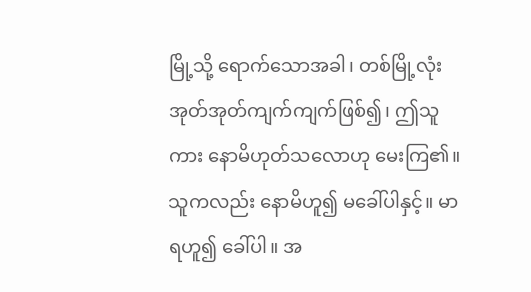မြို့သို့ ရောက်သောအခါ၊ တစ်မြို့လုံး အုတ်အုတ်ကျက်ကျက်ဖြစ်၍၊ ဤသူကား နောမိဟုတ်သလောဟု မေးကြ၏။ သူကလည်း နောမိဟူ၍ မခေါ်ပါနှင့်။ မာရဟူ၍ ခေါ်ပါ။ အ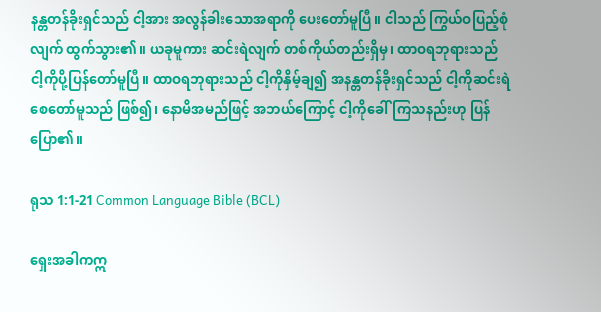နန္တတန်ခိုးရှင်သည် ငါ့အား အလွန်ခါးသောအရာကို ပေးတော်မူပြီ။ ငါသည် ကြွယ်ဝပြည့်စုံလျက် ထွက်သွား၏။ ယခုမူကား ဆင်းရဲလျက် တစ်ကိုယ်တည်းရှိမှ၊ ထာဝရဘုရားသည် ငါ့ကိုပို့ပြန်တော်မူပြီ။ ထာဝရဘုရားသည် ငါ့ကိုနှိမ့်ချ၍ အနန္တတန်ခိုးရှင်သည် ငါ့ကိုဆင်းရဲစေတော်မူသည် ဖြစ်၍၊ နောမိအမည်ဖြင့် အဘယ်ကြောင့် ငါ့ကိုခေါ်ကြသနည်းဟု ပြန်ပြော၏။

ရုသ 1:1-21 Common Language Bible (BCL)

ရှေးအခါကဣ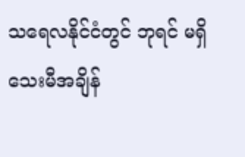သရေလနိုင်ငံတွင် ဘုရင် မရှိသေးမီအချိန်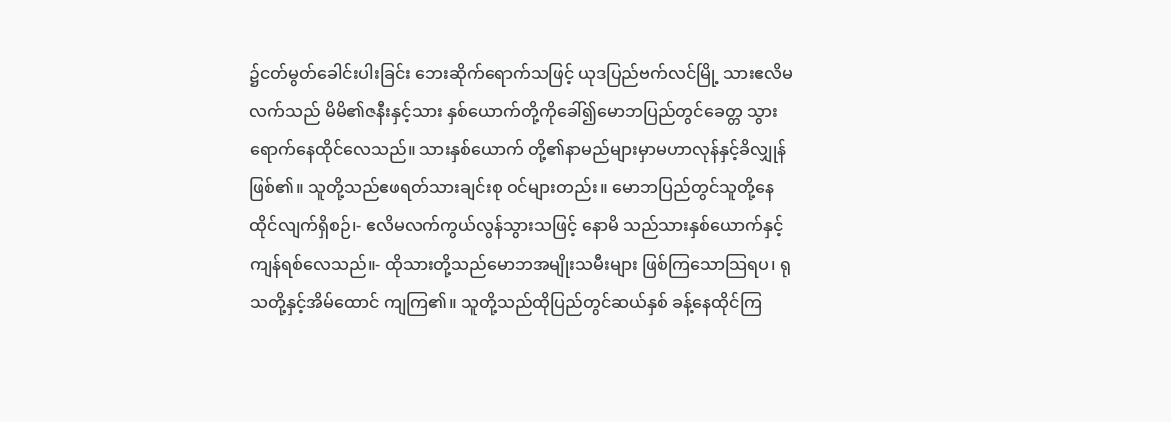၌ငတ်မွတ်ခေါင်းပါးခြင်း ဘေးဆိုက်ရောက်သဖြင့် ယုဒပြည်ဗက်လင်မြို့ သားဧလိမလက်သည် မိမိ၏ဇနီးနှင့်သား နှစ်ယောက်တို့ကိုခေါ်၍မောဘပြည်တွင်ခေတ္တ သွားရောက်နေထိုင်လေသည်။ သားနှစ်ယောက် တို့၏နာမည်များမှာမဟာလုန်နှင့်ခိလျှုန် ဖြစ်၏။ သူတို့သည်ဧဖရတ်သားချင်းစု ဝင်များတည်း။ မောဘပြည်တွင်သူတို့နေ ထိုင်လျက်ရှိစဉ်၊- ဧလိမလက်ကွယ်လွန်သွားသဖြင့် နောမိ သည်သားနှစ်ယောက်နှင့်ကျန်ရစ်လေသည်။- ထိုသားတို့သည်မောဘအမျိုးသမီးများ ဖြစ်ကြသောသြရပ၊ ရုသတို့နှင့်အိမ်ထောင် ကျကြ၏။ သူတို့သည်ထိုပြည်တွင်ဆယ်နှစ် ခန့်နေထိုင်ကြ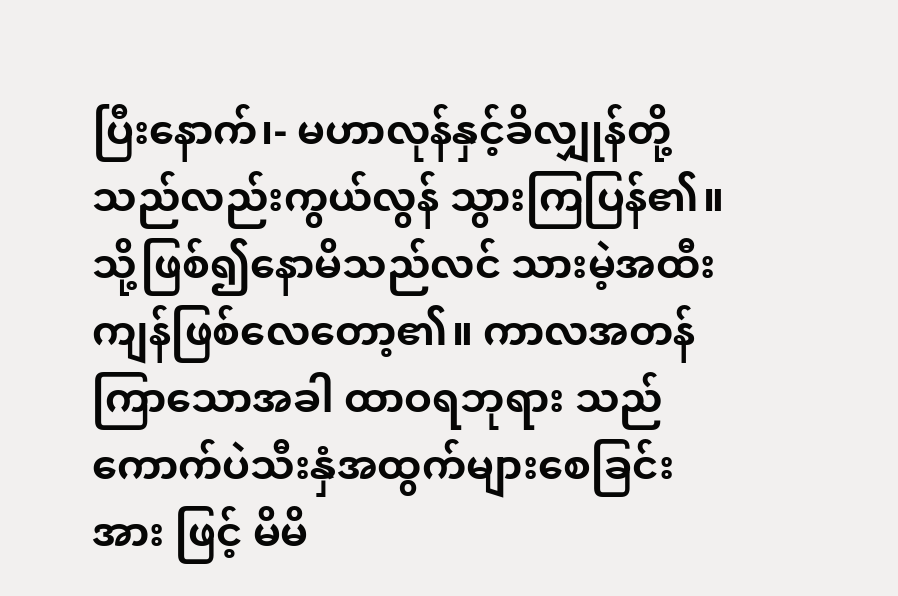ပြီးနောက်၊- မဟာလုန်နှင့်ခိလျှုန်တို့သည်လည်းကွယ်လွန် သွားကြပြန်၏။ သို့ဖြစ်၍နောမိသည်လင် သားမဲ့အထီးကျန်ဖြစ်လေတော့၏။ ကာလအတန်ကြာသောအခါ ထာဝရဘုရား သည်ကောက်ပဲသီးနှံအထွက်များစေခြင်းအား ဖြင့် မိမိ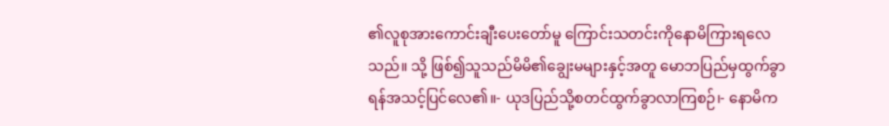၏လူစုအားကောင်းချီးပေးတော်မူ ကြောင်းသတင်းကိုနောမိကြားရလေသည်။ သို့ ဖြစ်၍သူသည်မိမိ၏ချွေးမများနှင့်အတူ မောဘပြည်မှထွက်ခွာရန်အသင့်ပြင်လေ၏။- ယုဒပြည်သို့စတင်ထွက်ခွာလာကြစဉ်၊- နောမိက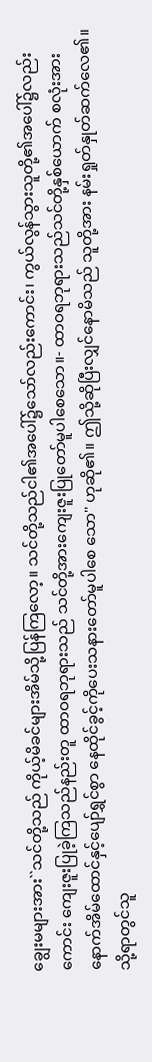ချွေးမများအား``သင်တို့သည် ကိုယ့်မိခင်များအိမ်သို့ပြန်ကြလော့။ သင်တို့သည်ငါ၏အပေါ်၌သော်လည်းကောင်း၊ ကွယ်လွန်သွားသူတို့၏အပေါ်၌လည်းကောင်း ကျေးဇူးပြုခဲ့ကြသည်နည်းတူ ထာဝရဘုရားသည် သင်တို့အားကျေးဇူးပြုတော်မူပါစေသော။- ထာဝရဘုရားသည်သင်တို့နှစ်ယောက် စလုံးအား နောက်အိမ်ထောင်နှင့်ပျော်ရွှင်စွာ နေထိုင်ခွင့်ကိုပေးသနားတော်မူပါစေ သော'' ဟုဆို၏။ ဤသို့ဆိုပြီးလျှင်နောမိသည် သူတို့အား နမ်းရှုတ်နှုတ်ဆက်လေ၏။ သို့ရာတွင်သူ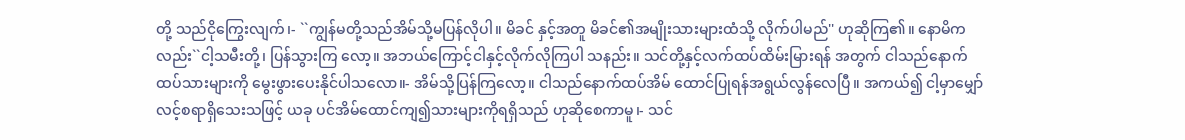တို့ သည်ငိုကြွေးလျက်၊- ``ကျွန်မတို့သည်အိမ်သို့မပြန်လိုပါ။ မိခင် နှင့်အတူ မိခင်၏အမျိုးသားများထံသို့ လိုက်ပါမည်'' ဟုဆိုကြ၏။ နောမိကလည်း``ငါ့သမီးတို့၊ ပြန်သွားကြ လော့။ အဘယ်ကြောင့်ငါနှင့်လိုက်လိုကြပါ သနည်း။ သင်တို့နှင့်လက်ထပ်ထိမ်းမြားရန် အတွက် ငါသည်နောက်ထပ်သားများကို မွေးဖွားပေးနိုင်ပါသလော။- အိမ်သို့ပြန်ကြလော့။ ငါသည်နောက်ထပ်အိမ် ထောင်ပြုရန်အရွယ်လွန်လေပြီ။ အကယ်၍ ငါ့မှာမျှော်လင့်စရာရှိသေးသဖြင့် ယခု ပင်အိမ်ထောင်ကျ၍သားများကိုရရှိသည် ဟုဆိုစေကာမူ၊- သင်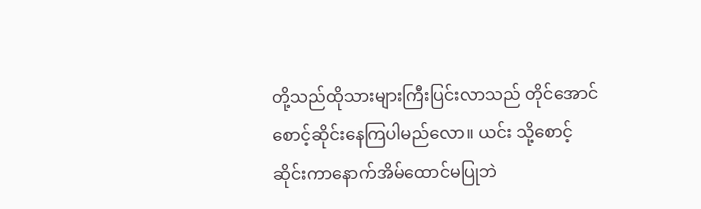တို့သည်ထိုသားများကြီးပြင်းလာသည် တိုင်အောင် စောင့်ဆိုင်းနေကြပါမည်လော။ ယင်း သို့စောင့်ဆိုင်းကာနောက်အိမ်ထောင်မပြုဘဲ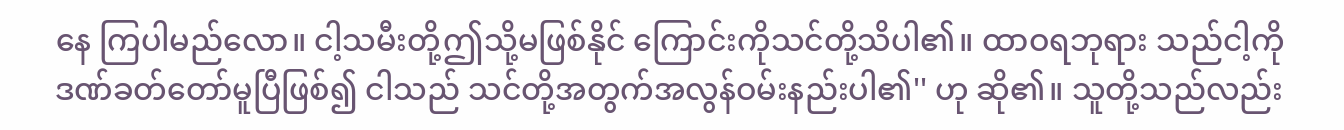နေ ကြပါမည်လော။ ငါ့သမီးတို့ဤသို့မဖြစ်နိုင် ကြောင်းကိုသင်တို့သိပါ၏။ ထာဝရဘုရား သည်ငါ့ကိုဒဏ်ခတ်တော်မူပြီဖြစ်၍ ငါသည် သင်တို့အတွက်အလွန်ဝမ်းနည်းပါ၏'' ဟု ဆို၏။ သူတို့သည်လည်း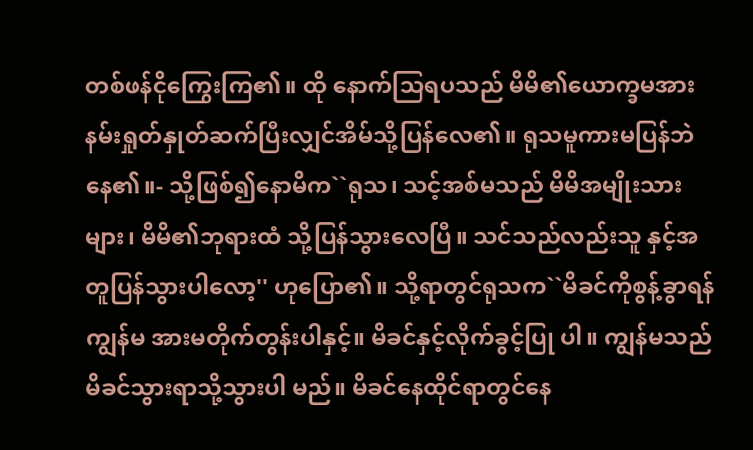တစ်ဖန်ငိုကြွေးကြ၏။ ထို နောက်သြရပသည် မိမိ၏ယောက္ခမအား နမ်းရှုတ်နှုတ်ဆက်ပြီးလျှင်အိမ်သို့ပြန်လေ၏။ ရုသမူကားမပြန်ဘဲနေ၏။- သို့ဖြစ်၍နောမိက``ရုသ၊ သင့်အစ်မသည် မိမိအမျိုးသားများ၊ မိမိ၏ဘုရားထံ သို့ပြန်သွားလေပြီ။ သင်သည်လည်းသူ နှင့်အတူပြန်သွားပါလော့'' ဟုပြော၏။ သို့ရာတွင်ရုသက``မိခင်ကိုစွန့်ခွာရန် ကျွန်မ အားမတိုက်တွန်းပါနှင့်။ မိခင်နှင့်လိုက်ခွင့်ပြု ပါ။ ကျွန်မသည်မိခင်သွားရာသို့သွားပါ မည်။ မိခင်နေထိုင်ရာတွင်နေ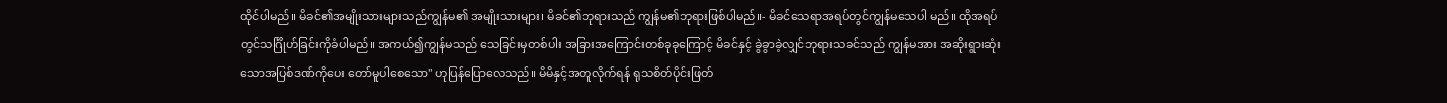ထိုင်ပါမည်။ မိခင်၏အမျိုးသားများသည်ကျွန်မ၏ အမျိုးသားများ၊ မိခင်၏ဘုရားသည် ကျွန်မ၏ဘုရားဖြစ်ပါမည်။- မိခင်သေရာအရပ်တွင်ကျွန်မသေပါ မည်။ ထိုအရပ်တွင်သင်္ဂြိုဟ်ခြင်းကိုခံပါမည်။ အကယ်၍ကျွန်မသည် သေခြင်းမှတစ်ပါး အခြားအကြောင်းတစ်ခုခုကြောင့် မိခင်နှင့် ခွဲခွာခဲ့လျှင်ဘုရားသခင်သည် ကျွန်မအား အဆိုးရွားဆုံးသောအပြစ်ဒဏ်ကိုပေး တော်မူပါစေသော'' ဟုပြန်ပြောလေသည်။ မိမိနှင့်အတူလိုက်ရန် ရုသစိတ်ပိုင်းဖြတ်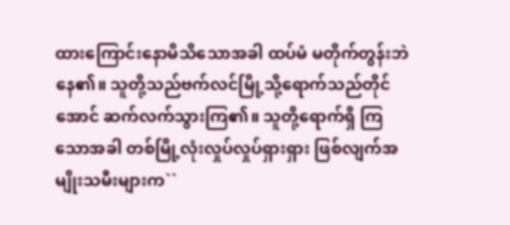ထားကြောင်းနောမိသိသောအခါ ထပ်မံ မတိုက်တွန်းဘဲနေ၏။ သူတို့သည်ဗက်လင်မြို့သို့ရောက်သည်တိုင် အောင် ဆက်လက်သွားကြ၏။ သူတို့ရောက်ရှိ ကြသောအခါ တစ်မြို့လုံးလှုပ်လှုပ်ရှားရှား ဖြစ်လျက်အမျိုးသမီးများက``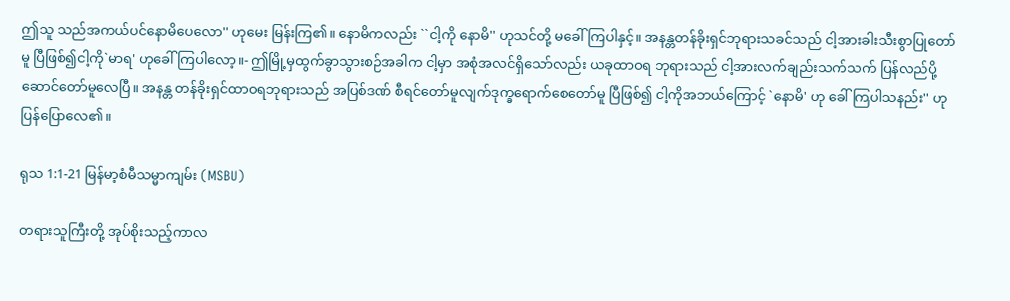ဤသူ သည်အကယ်ပင်နောမိပေလော'' ဟုမေး မြန်းကြ၏။ နောမိကလည်း ``ငါ့ကို နောမိ'' ဟုသင်တို့ မခေါ်ကြပါနှင့်။ အနန္တတန်ခိုးရှင်ဘုရားသခင်သည် ငါ့အားခါးသီးစွာပြုတော်မူ ပြီဖြစ်၍ငါ့ကို`မာရ' ဟုခေါ်ကြပါလော့။- ဤမြို့မှထွက်ခွာသွားစဉ်အခါက ငါ့မှာ အစုံအလင်ရှိသော်လည်း ယခုထာဝရ ဘုရားသည် ငါ့အားလက်ချည်းသက်သက် ပြန်လည်ပို့ဆောင်တော်မူလေပြီ။ အနန္တ တန်ခိုးရှင်ထာဝရဘုရားသည် အပြစ်ဒဏ် စီရင်တော်မူလျက်ဒုက္ခရောက်စေတော်မူ ပြီဖြစ်၍ ငါ့ကိုအဘယ်ကြောင့် `နောမိ' ဟု ခေါ်ကြပါသနည်း'' ဟုပြန်ပြောလေ၏။

ရုသ 1:1-21 မြန်မာ့စံမီသမ္မာကျမ်း (MSBU)

တရားသူကြီးတို့ အုပ်စိုးသည့်ကာလ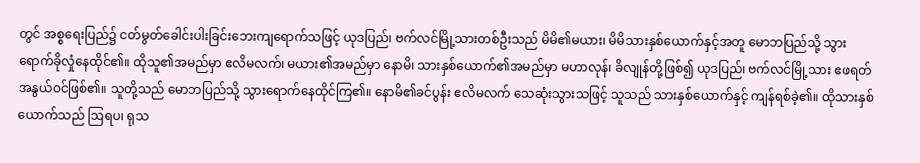တွင် အစ္စရေးပြည်၌ ငတ်မွတ်ခေါင်းပါးခြင်းဘေးကျရောက်သဖြင့် ယုဒပြည်၊ ဗက်လင်မြို့သားတစ်ဦးသည် မိမိ၏မယား၊ မိမိသားနှစ်ယောက်နှင့်အတူ မောဘပြည်သို့ သွားရောက်ခိုလှုံနေထိုင်၏။ ထိုသူ၏အမည်မှာ ဧလိမလက်၊ မယား၏အမည်မှာ နောမိ၊ သားနှစ်ယောက်၏အမည်မှာ မဟာလုန်၊ ခိလျုန်တို့ဖြစ်၍ ယုဒပြည်၊ ဗက်လင်မြို့သား ဧဖရတ်အနွယ်ဝင်ဖြစ်၏။ သူတို့သည် မောဘပြည်သို့ သွားရောက်နေထိုင်ကြ၏။ နောမိ၏ခင်ပွန်း ဧလိမလက် သေဆုံးသွားသဖြင့် သူသည် သားနှစ်ယောက်နှင့် ကျန်ရစ်ခဲ့၏။ ထိုသားနှစ်ယောက်သည် ဩရပ၊ ရုသ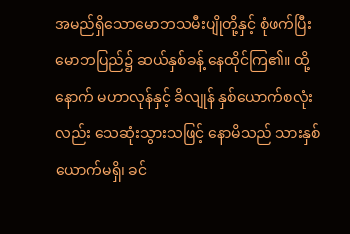အမည်ရှိသောမောဘသမီးပျိုတို့နှင့် စုံဖက်ပြီး မောဘပြည်၌ ဆယ်နှစ်ခန့် နေထိုင်ကြ၏။ ထို့နောက် မဟာလုန်နှင့် ခိလျုန် နှစ်ယောက်စလုံးလည်း သေဆုံးသွားသဖြင့် နောမိသည် သားနှစ်ယောက်မရှိ၊ ခင်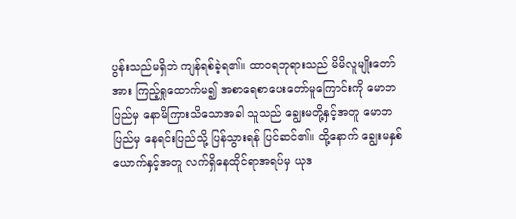ပွန်းသည်မရှိဘဲ ကျန်ရစ်ခဲ့ရ၏။ ထာဝရဘုရားသည် မိမိလူမျိုးတော်အား ကြည့်ရှုထောက်မ၍ အစာရေစာပေးတော်မူကြောင်းကို မောဘပြည်မှ နောမိကြားသိသောအခါ သူသည် ချွေးမတို့နှင့်အတူ မောဘပြည်မှ နေရင်းပြည်သို့ ပြန်သွားရန် ပြင်ဆင်၏။ ထို့နောက် ချွေးမနှစ်ယောက်နှင့်အတူ လက်ရှိနေထိုင်ရာအရပ်မှ ယုဒ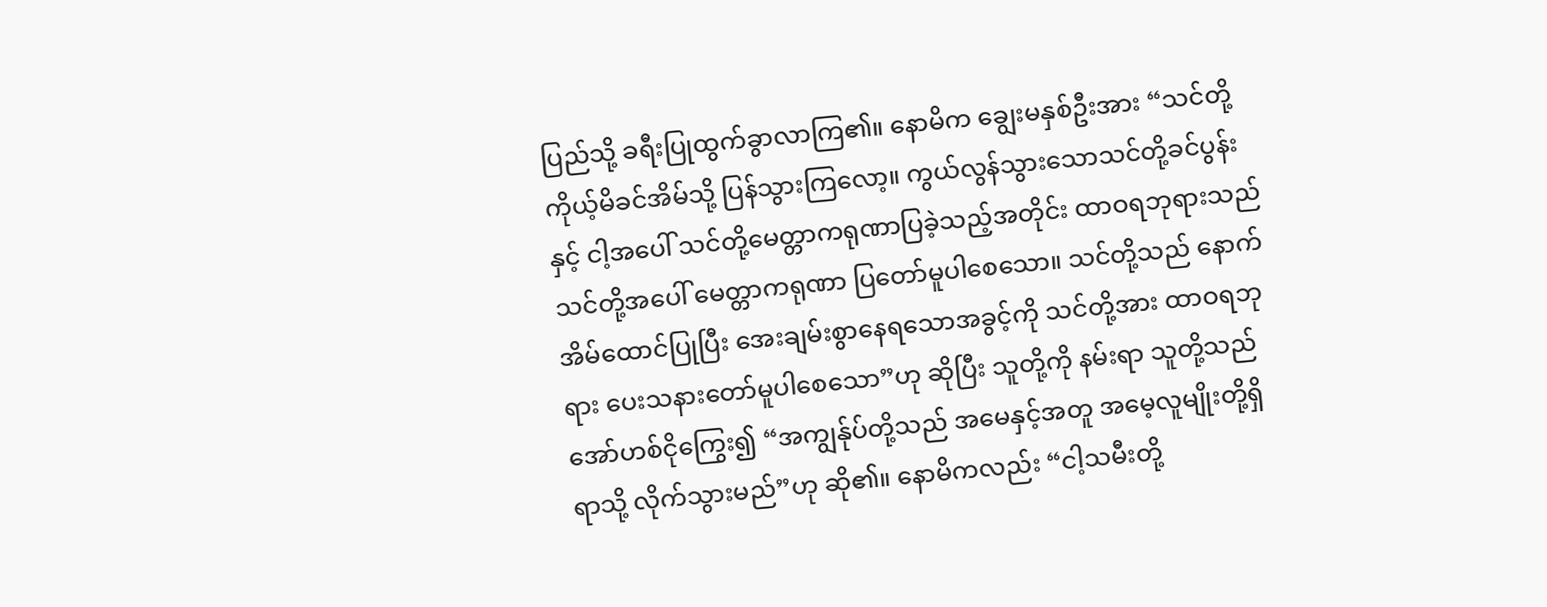ပြည်သို့ ခရီးပြုထွက်ခွာလာကြ၏။ နောမိက ချွေးမနှစ်ဦးအား “သင်တို့ ကိုယ့်မိခင်အိမ်သို့ ပြန်သွားကြလော့။ ကွယ်လွန်သွားသောသင်တို့ခင်ပွန်းနှင့် ငါ့အပေါ် သင်တို့မေတ္တာကရုဏာပြခဲ့သည့်အတိုင်း ထာဝရဘုရားသည် သင်တို့အပေါ် မေတ္တာကရုဏာ ပြတော်မူပါစေသော။ သင်တို့သည် နောက်အိမ်ထောင်ပြုပြီး အေးချမ်းစွာနေရသောအခွင့်ကို သင်တို့အား ထာဝရဘုရား ပေးသနားတော်မူပါစေသော”ဟု ဆိုပြီး သူတို့ကို နမ်းရာ သူတို့သည် အော်ဟစ်ငိုကြွေး၍ “အကျွန်ုပ်တို့သည် အမေနှင့်အတူ အမေ့လူမျိုးတို့ရှိရာသို့ လိုက်သွားမည်”ဟု ဆို၏။ နောမိကလည်း “ငါ့သမီးတို့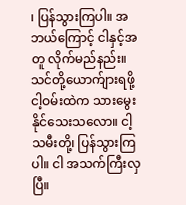၊ ပြန်သွားကြပါ။ အဘယ်ကြောင့် ငါနှင့်အတူ လိုက်မည်နည်း။ သင်တို့ယောက်ျားရဖို့ ငါ့ဝမ်းထဲက သားမွေးနိုင်သေးသလော။ ငါ့သမီးတို့၊ ပြန်သွားကြပါ။ ငါ အသက်ကြီးလှပြီ။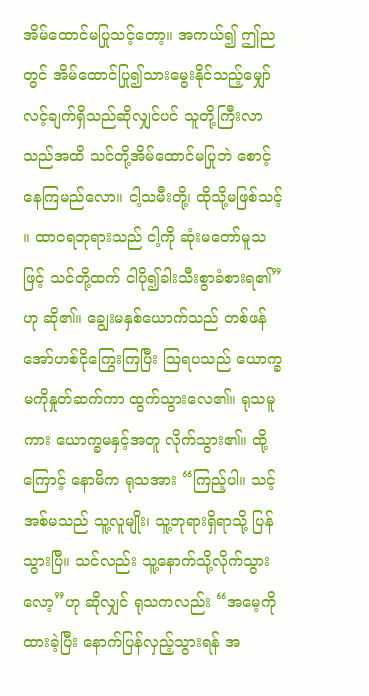အိမ်ထောင်မပြုသင့်တော့။ အကယ်၍ ဤညတွင် အိမ်ထောင်ပြု၍သားမွေးနိုင်သည့်မျှော်လင့်ချက်ရှိသည်ဆိုလျှင်ပင် သူတို့ကြီးလာသည်အထိ သင်တို့အိမ်ထောင်မပြုဘဲ စောင့်နေကြမည်လော။ ငါ့သမီးတို့၊ ထိုသို့မဖြစ်သင့်။ ထာဝရဘုရားသည် ငါ့ကို ဆုံးမတော်မူသဖြင့် သင်တို့ထက် ငါပို၍ခါးသီးစွာခံစားရ၏”ဟု ဆို၏။ ချွေးမနှစ်ယောက်သည် တစ်ဖန် အော်ဟစ်ငိုကြွေးကြပြီး ဩရပသည် ယောက္ခမကိုနှုတ်ဆက်ကာ ထွက်သွားလေ၏။ ရုသမူကား ယောက္ခမနှင့်အတူ လိုက်သွား၏။ ထို့ကြောင့် နောမိက ရုသအား “ကြည့်ပါ။ သင့်အစ်မသည် သူ့လူမျိုး၊ သူ့ဘုရားရှိရာသို့ ပြန်သွားပြီ။ သင်လည်း သူ့နောက်သို့လိုက်သွားလော့”ဟု ဆိုလျှင် ရုသကလည်း “အမေ့ကို ထားခဲ့ပြီး နောက်ပြန်လှည့်သွားရန် အ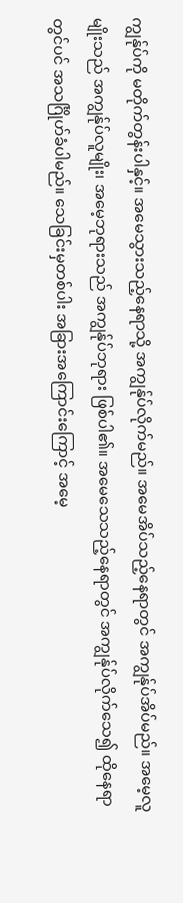ကျွန်ုပ်ကို မတိုက်တွန်းပါနှင့်။ အမေသွားသည့်နေရာသို့ အကျွန်ုပ်လိုက်မည်။ အမေအိပ်သည့်နေရာတွင် အကျွန်ုပ်အိပ်မည်။ အမေ့လူမျိုးသည် အကျွန်ုပ်လူမျိုး၊ အမေ့ဘုရားသည် အကျွန်ုပ်ဘုရား ဖြစ်ပါ၏။ အမေသေသည့်နေရာတွင် အကျွန်ုပ်လိုက်သေ၍ ထိုနေရာတွင်ပင် အသင်္ဂြိုဟ်ခံပါမည်။ သေခြင်းမှတစ်ပါး အခြားအကြောင်းကြောင့် အမေ့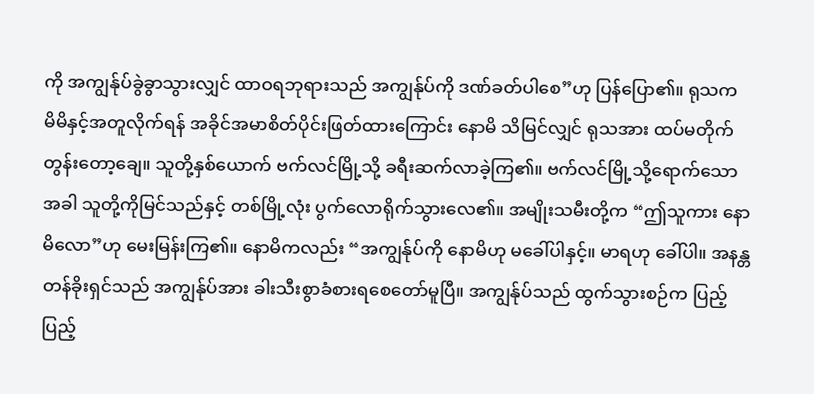ကို အကျွန်ုပ်ခွဲခွာသွားလျှင် ထာဝရဘုရားသည် အကျွန်ုပ်ကို ဒဏ်ခတ်ပါစေ”ဟု ပြန်ပြော၏။ ရုသက မိမိနှင့်အတူလိုက်ရန် အခိုင်အမာစိတ်ပိုင်းဖြတ်ထားကြောင်း နောမိ သိမြင်လျှင် ရုသအား ထပ်မတိုက်တွန်းတော့ချေ။ သူတို့နှစ်ယောက် ဗက်လင်မြို့သို့ ခရီးဆက်လာခဲ့ကြ၏။ ဗက်လင်မြို့သို့ရောက်သောအခါ သူတို့ကိုမြင်သည်နှင့် တစ်မြို့လုံး ပွက်လောရိုက်သွားလေ၏။ အမျိုးသမီးတို့က “ဤသူကား နောမိလော”ဟု မေးမြန်းကြ၏။ နောမိကလည်း “အကျွန်ုပ်ကို နောမိဟု မခေါ်ပါနှင့်။ မာရဟု ခေါ်ပါ။ အနန္တတန်ခိုးရှင်သည် အကျွန်ုပ်အား ခါးသီးစွာခံစားရစေတော်မူပြီ။ အကျွန်ုပ်သည် ထွက်သွားစဉ်က ပြည့်ပြည့်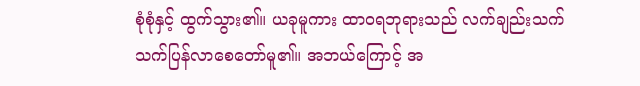စုံစုံနှင့် ထွက်သွား၏။ ယခုမူကား ထာဝရဘုရားသည် လက်ချည်းသက်သက်ပြန်လာစေတော်မူ၏။ အဘယ်ကြောင့် အ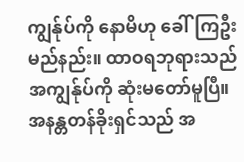ကျွန်ုပ်ကို နောမိဟု ခေါ်ကြဦးမည်နည်း။ ထာဝရဘုရားသည် အကျွန်ုပ်ကို ဆုံးမတော်မူပြီ။ အနန္တတန်ခိုးရှင်သည် အ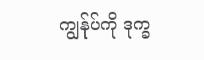ကျွန်ုပ်ကို ဒုက္ခ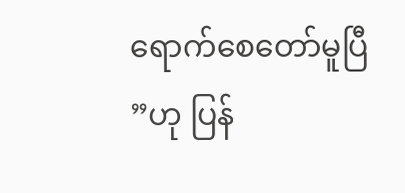ရောက်စေတော်မူပြီ”ဟု ပြန်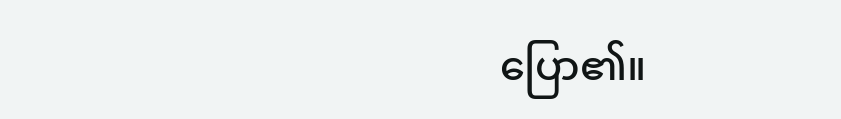ပြော၏။